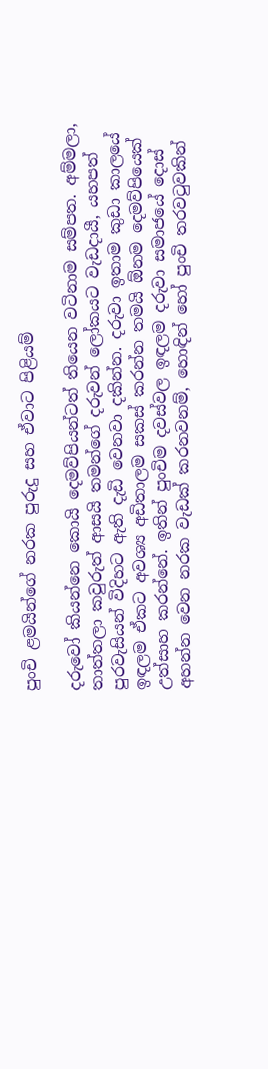පුංචි ළමයින්ගේ නරක පුරුදු සහ ඒවාට පිළියම්

දරුවෝ කියන්නෙ කොයි දෙමව්පියන්ටත් තියෙන වටිනාම සම්පත. අම්මලා, තාත්තලා කවුරුත් ආසයි තමන්ගේ දරුවන් ලෝකයට වැඩදායී, යහපත් පුරවැසියන් විදිහට ඇති දැඩි වෙනවා දකින්න. දරුවා ඉතාම කුඩා කාලයේ ඉඳලම ඒකට අවශ්‍ය අඩිතාලම සකස් කරන්න තමයි ඕනම දෙමව්පියෙක් උත්සාහ කරන්නේ. ඉතින් පුංචිම දවස්වල ඉඳලම දරුවා සමාජයේ දොස් අහන්න වෙන නරක වැඩක් කරනවනම්, හොඳින් හෝ පුංචි තරවටුවකින්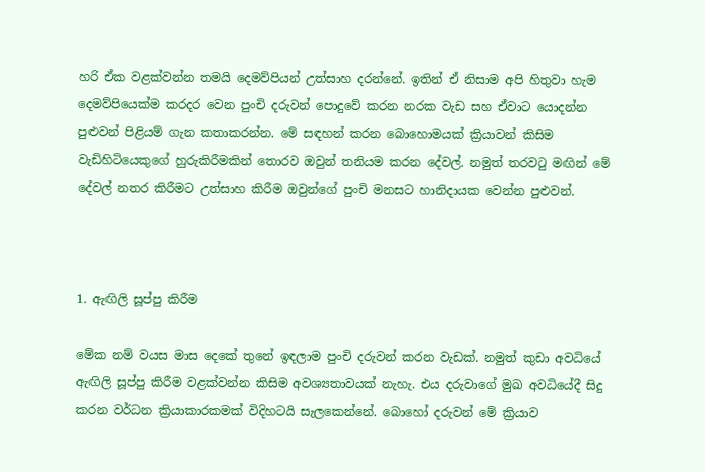හරි ඒක වළක්වන්න තමයි දෙමව්පියන් උත්සාහ දරන්නේ. ඉතින් ඒ නිසාම අපි හිතුවා හැම දෙමව්පියෙක්ම කරදර වෙන පුංචි දරුවන් පොදුවේ කරන නරක වැඩ සහ ඒවාට යොදන්න පුළුවන් පිළියම් ගැන කතාකරන්න. මේ සඳහන් කරන බොහොමයක් ක්‍රියාවන් කිසිම වැඩිහිටියෙකුගේ හුරුකිරීමකින් තොරව ඔවුන් තනියම කරන දේවල්. නමුත් තරවටු මඟින් මේ දේවල් නතර කිරීමට උත්සාහ කිරීම ඔවුන්ගේ පුංචි මනසට හානිදායක වෙන්න පුළුවන්.



1. ඇඟිලි සූප්පු කිරීම

මේක නම් වයස මාස දෙකේ තුනේ ඉඳලාම පුංචි දරුවන් කරන වැඩක්. නමුත් කුඩා අවධියේ ඇඟිලි සූප්පු කිරීම වළක්වන්න කිසිම අවශ්‍යතාවයක් නැහැ. එය දරුවාගේ මුඛ අවධියේදී සිදු කරන වර්ධන ක්‍රියාකාරකමක් විදිහටයි සැලකෙන්නේ. බොහෝ දරුවන් මේ ක්‍රියාව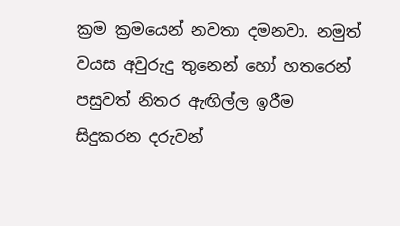ක්‍රම ක්‍රමයෙන් නවතා දමනවා. නමුත් වයස අවුරුදු තුනෙන් හෝ හතරෙන් පසුවත් නිතර ඇඟිල්ල ඉරීම සිදුකරන දරුවන්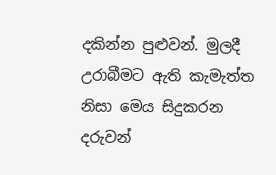දකින්න පුළුවන්. මුලදී උරාබීමට ඇති කැමැත්ත නිසා මෙය සිදුකරන දරුවන්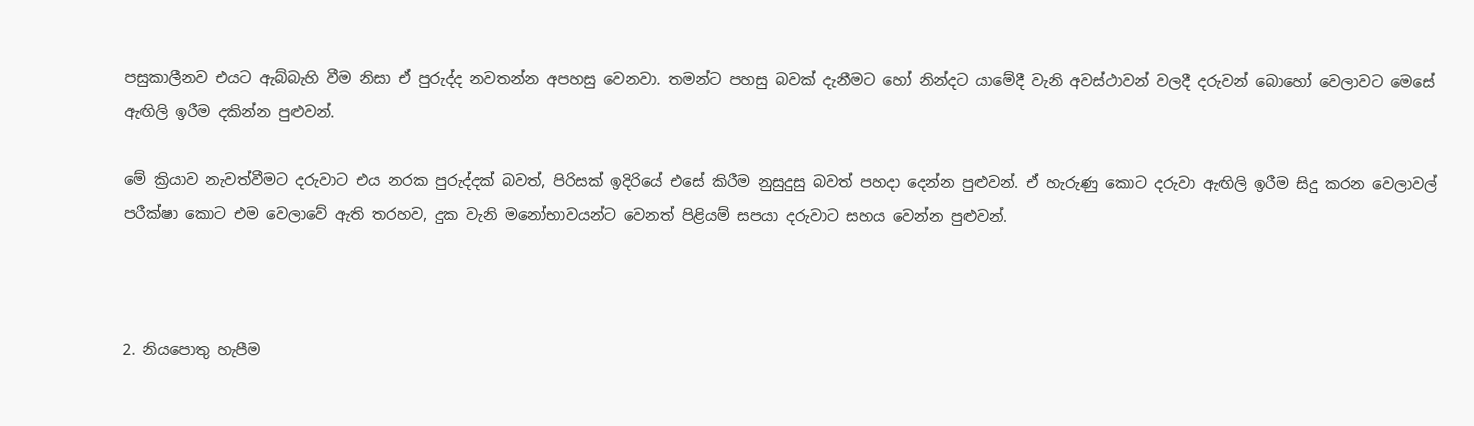පසුකාලීනව එයට ඇබ්බැහි වීම නිසා ඒ පුරුද්ද නවතන්න අපහසු වෙනවා. තමන්ට පහසු බවක් දැනීමට හෝ නින්දට යාමේදී වැනි අවස්ථාවන් වලදී දරුවන් බොහෝ වෙලාවට මෙසේ ඇඟිලි ඉරීම දකින්න පුළුවන්.

මේ ක්‍රියාව නැවත්වීමට දරුවාට එය නරක පුරුද්දක් බවත්, පිරිසක් ඉදිරියේ එසේ කිරීම නුසුදුසු බවත් පහදා දෙන්න පුළුවන්. ඒ හැරුණු කොට දරුවා ඇඟිලි ඉරීම සිදු කරන වෙලාවල් පරීක්ෂා කොට එම වෙලාවේ ඇති තරහව, දුක වැනි මනෝභාවයන්ට වෙනත් පිළියම් සපයා දරුවාට සහය වෙන්න පුළුවන්.



2. නියපොතු හැපීම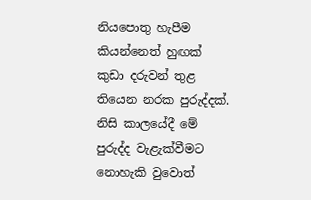නියපොතු හැපීම කියන්නෙත් හුඟක් කුඩා දරුවන් තුළ තියෙන නරක පුරුද්දක්. නිසි කාලයේදී මේ පුරුද්ද වැළැක්වීමට නොහැකි වුවොත්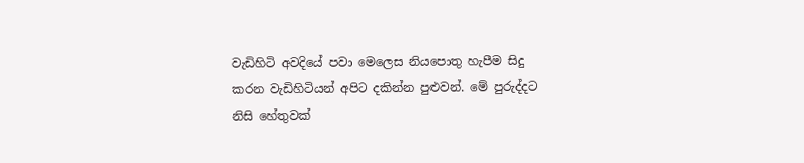වැඩිහිටි අවදියේ පවා මෙලෙස නියපොතු හැපීම සිදු කරන වැඩිහිටියන් අපිට දකින්න පුළුවන්. මේ පුරුද්දට නිසි හේතුවක්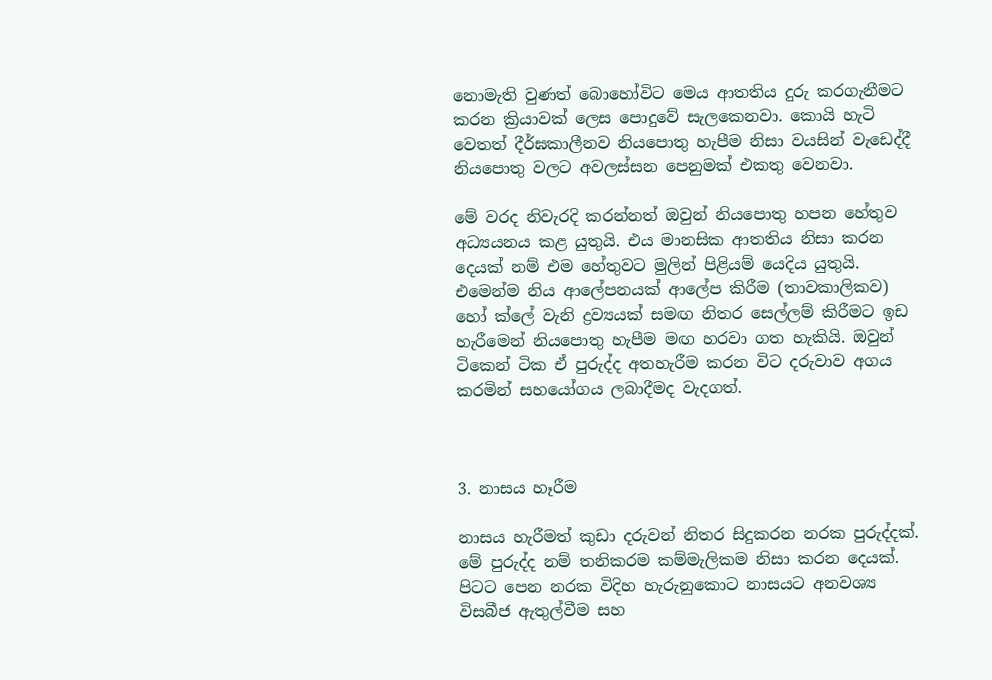නොමැති වුණත් බොහෝවිට මෙය ආතතිය දුරු කරගැනීමට කරන ක්‍රියාවක් ලෙස පොදුවේ සැලකෙනවා. කොයි හැටි වෙතත් දීර්ඝකාලීනව නියපොතු හැපීම නිසා වයසින් වැඩෙද්දී නියපොතු වලට අවලස්සන පෙනුමක් එකතු වෙනවා.

මේ වරද නිවැරදි කරන්නත් ඔවුන් නියපොතු හපන හේතුව අධ්‍යයනය කළ යුතුයි. එය මානසික ආතතිය නිසා කරන දෙයක් නම් එම හේතුවට මුලින් පිළියම් යෙදිය යුතුයි. එමෙන්ම නිය ආලේපනයක් ආලේප කිරීම (තාවකාලිකව) හෝ ක්ලේ වැනි ද්‍රව්‍යයක් සමඟ නිතර සෙල්ලම් කිරීමට ඉඩ හැරීමෙන් නියපොතු හැපීම මඟ හරවා ගත හැකියි. ඔවුන් ටිකෙන් ටික ඒ පුරුද්ද අතහැරීම කරන විට දරුවාව අගය කරමින් සහයෝගය ලබාදීමද වැදගත්.



3. නාසය හෑරීම

නාසය හැරීමත් කුඩා දරුවන් නිතර සිදුකරන නරක පුරුද්දක්. මේ පුරුද්ද නම් තනිකරම කම්මැලිකම නිසා කරන දෙයක්. පිටට පෙන නරක විදිහ හැරුනුකොට නාසයට අනවශ්‍ය විසබීජ ඇතුල්වීම සහ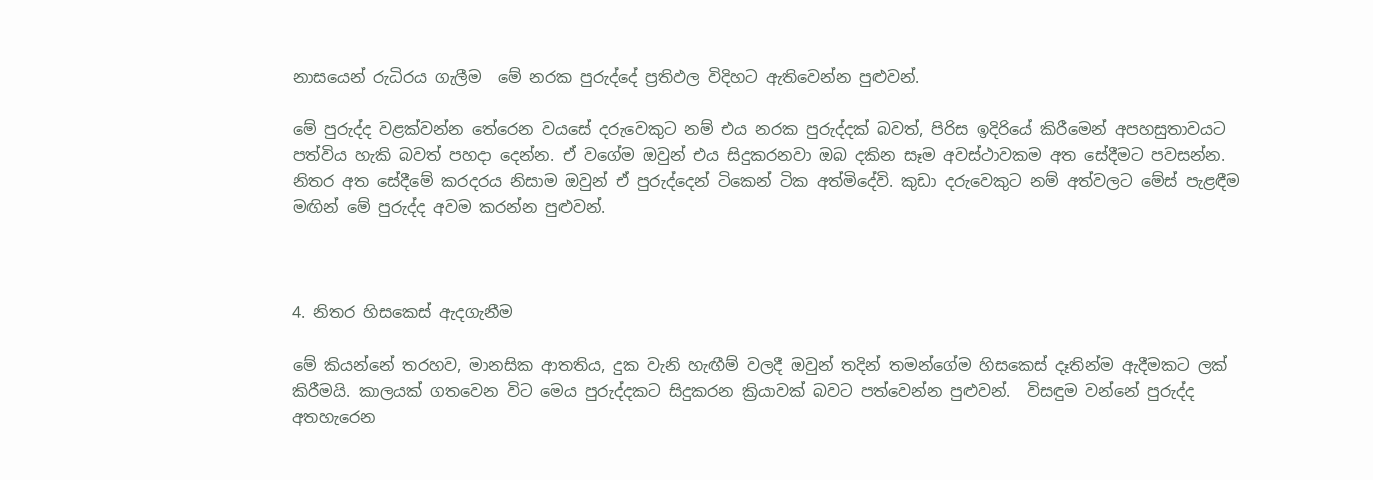නාසයෙන් රුධිරය ගැලීම  මේ නරක පුරුද්දේ ප්‍රතිඵල විදිහට ඇතිවෙන්න පුළුවන්.

මේ පුරුද්ද වළක්වන්න තේරෙන වයසේ දරුවෙකුට නම් එය නරක පුරුද්දක් බවත්, පිරිස ඉදිරියේ කිරීමෙන් අපහසුතාවයට පත්විය හැකි බවත් පහදා දෙන්න. ඒ වගේම ඔවුන් එය සිදුකරනවා ඔබ දකින සෑම අවස්ථාවකම අත සේදීමට පවසන්න. නිතර අත සේදීමේ කරදරය නිසාම ඔවුන් ඒ පුරුද්දෙන් ටිකෙන් ටික අත්මිදේවි. කුඩා දරුවෙකුට නම් අත්වලට මේස් පැළඳීම මඟින් මේ පුරුද්ද අවම කරන්න පුළුවන්.



4. නිතර හිසකෙස් ඇදගැනීම

මේ කියන්නේ තරහව, මානසික ආතතිය, දුක වැනි හැඟීම් වලදී ඔවුන් තදින් තමන්ගේම හිසකෙස් දෑතින්ම ඇදීමකට ලක් කිරීමයි. කාලයක් ගතවෙන විට මෙය පුරුද්දකට සිදුකරන ක්‍රියාවක් බවට පත්වෙන්න පුළුවන්.  විසඳුම වන්නේ පුරුද්ද අතහැරෙන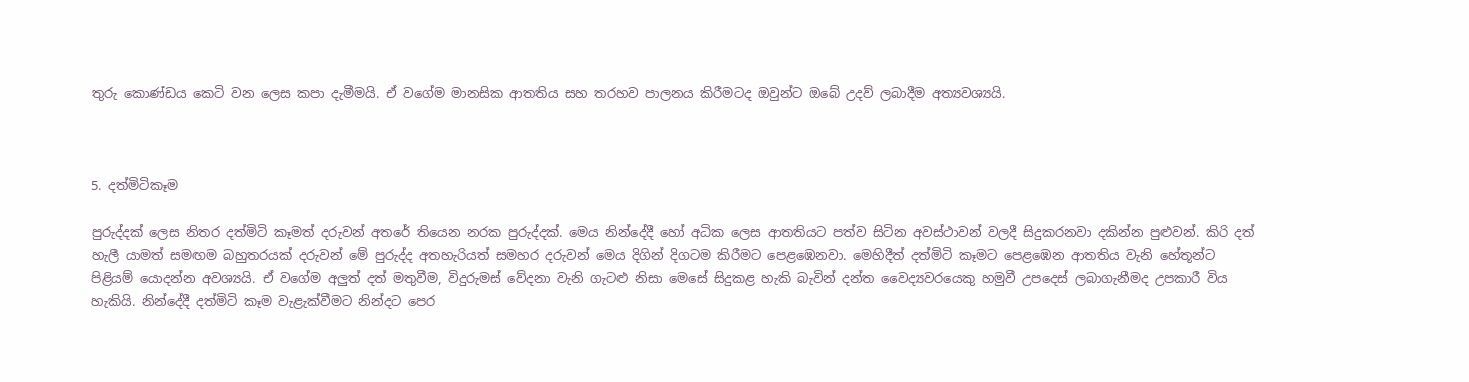තුරු කොණ්ඩය කෙටි වන ලෙස කපා දැමීමයි. ඒ වගේම මානසික ආතතිය සහ තරහව පාලනය කිරීමටද ඔවුන්ට ඔබේ උදව් ලබාදීම අත්‍යවශ්‍යයි.



5. දත්මිටිකෑම

පුරුද්දක් ලෙස නිතර දත්මිටි කෑමත් දරුවන් අතරේ තියෙන නරක පුරුද්දක්. මෙය නින්දේදී හෝ අධික ලෙස ආතතියට පත්ව සිටින අවස්ථාවන් වලදී සිදුකරනවා දකින්න පුළුවන්. කිරි දත් හැලී යාමත් සමඟම බහුතරයක් දරුවන් මේ පුරුද්ද අතහැරියත් සමහර දරුවන් මෙය දිගින් දිගටම කිරීමට පෙළඹෙනවා. මෙහිදීත් දත්මිටි කෑමට පෙළඹෙන ආතතිය වැනි හේතූන්ට පිළියම් යොදන්න අවශ්‍යයි. ඒ වගේම අලුත් දත් මතුවීම, විදුරුමස් වේදනා වැනි ගැටළු නිසා මෙසේ සිදුකළ හැකි බැවින් දන්ත වෛද්‍යවරයෙකු හමුවී උපදෙස් ලබාගැනීමද උපකාරී විය හැකියි. නින්දේදී දත්මිටි කෑම වැළැක්වීමට නින්දට පෙර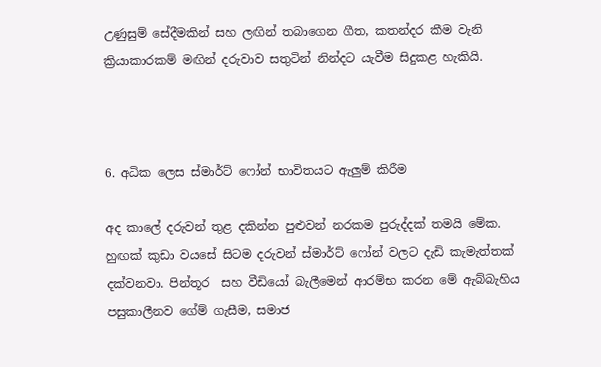උණුසුම් සේදීමකින් සහ ලඟින් තබාගෙන ගීත, කතන්දර කීම වැනි ක්‍රියාකාරකම් මඟින් දරුවාව සතුටින් නින්දට යැවීම සිදුකළ හැකියි.



6. අධික ලෙස ස්මාර්ට් ෆෝන් භාවිතයට ඇලුම් කිරීම

අද කාලේ දරුවන් තුළ දකින්න පුළුවන් නරකම පුරුද්දක් තමයි මේක. හුඟක් කුඩා වයසේ සිටම දරුවන් ස්මාර්ට් ෆෝන් වලට දැඩි කැමැත්තක් දක්වනවා. පින්තූර  සහ වීඩියෝ බැලීමෙන් ආරම්භ කරන මේ ඇබ්බැහිය පසුකාලීනව ගේම් ගැසීම, සමාජ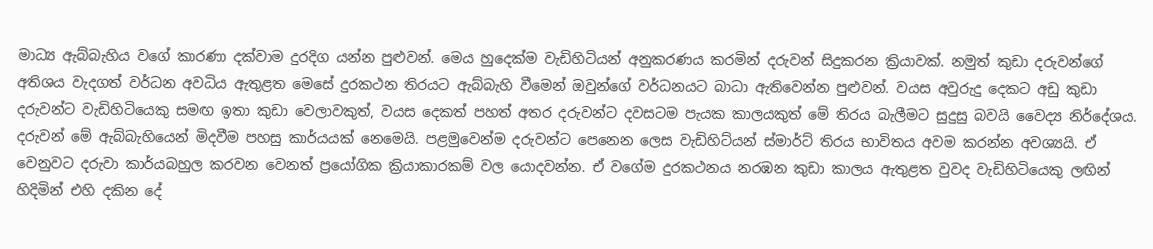මාධ්‍ය ඇබ්බැහිය වගේ කාරණා දක්වාම දුරදිග යන්න පුළුවන්. මෙය හුදෙක්ම වැඩිහිටියන් අනුකරණය කරමින් දරුවන් සිදුකරන ක්‍රියාවක්. නමුත් කුඩා දරුවන්ගේ අතිශය වැදගත් වර්ධන අවධිය ඇතුළත මෙසේ දුරකථන තිරයට ඇබ්බැහි වීමෙන් ඔවුන්ගේ වර්ධනයට බාධා ඇතිවෙන්න පුළුවන්. වයස අවුරුදු දෙකට අඩු කුඩා දරුවන්ට වැඩිහිටියෙකු සමඟ ඉතා කුඩා වෙලාවකුත්, වයස දෙකත් පහත් අතර දරුවන්ට දවසටම පැයක කාලයකුත් මේ තිරය බැලීමට සුදුසු බවයි වෛද්‍ය නිර්දේශය. දරුවන් මේ ඇබ්බැහියෙන් මිදවීම පහසු කාර්යයක් නෙමෙයි. පළමුවෙන්ම දරුවන්ට පෙනෙන ලෙස වැඩිහිට්යන් ස්මාර්ට් තිරය භාවිතය අවම කරන්න අවශ්‍යයි. ඒ වෙනුවට දරුවා කාර්යබහුල කරවන වෙනත් ප්‍රයෝගික ක්‍රියාකාරකම් වල යොදවන්න. ඒ වගේම දුරකථනය නරඹන කුඩා කාලය ඇතුළත වුවද වැඩිහිටියෙකු ලඟින් හිදිමින් එහි දකින දේ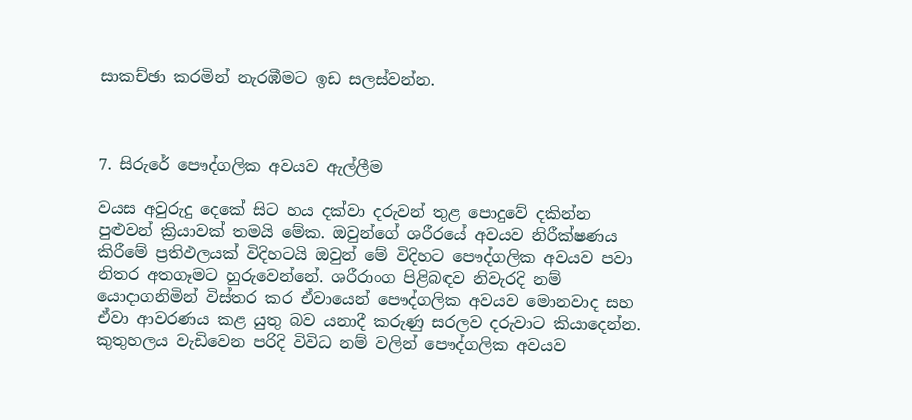සාකච්ඡා කරමින් නැරඹීමට ඉඩ සලස්වන්න.



7. සිරුරේ පෞද්ගලික අවයව ඇල්ලීම

වයස අවුරුදු දෙකේ සිට හය දක්වා දරුවන් තුළ පොදුවේ දකින්න පුළුවන් ක්‍රියාවක් තමයි මේක. ඔවුන්ගේ ශරීරයේ අවයව නිරීක්ෂණය කිරීමේ ප්‍රතිඵලයක් විදිහටයි ඔවුන් මේ විදිහට පෞද්ගලික අවයව පවා නිතර අතගෑමට හුරුවෙන්නේ. ශරීරාංග පිළිබඳව නිවැරදි නම් යොදාගනිමින් විස්තර කර ඒවායෙන් පෞද්ගලික අවයව මොනවාද සහ ඒවා ආවරණය කළ යුතු බව යනාදී කරුණු සරලව දරුවාට කියාදෙන්න. කුතුහලය වැඩිවෙන පරිදි විවිධ නම් වලින් පෞද්ගලික අවයව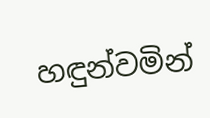හඳුන්වමින්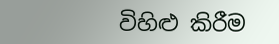විහිළු කිරීම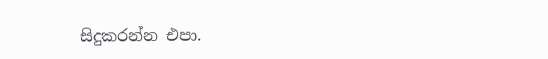සිදුකරන්න එපා.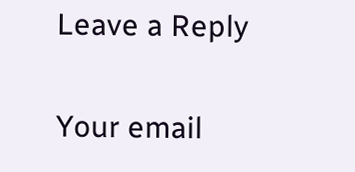Leave a Reply

Your email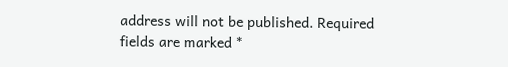address will not be published. Required fields are marked *